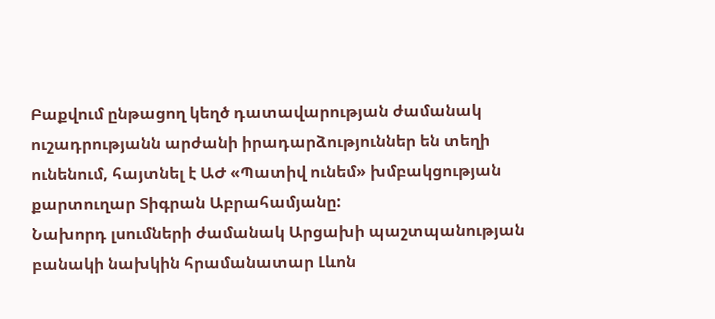Բաքվում ընթացող կեղծ դատավարության ժամանակ ուշադրությանն արժանի իրադարձություններ են տեղի ունենում, հայտնել է ԱԺ «Պատիվ ունեմ» խմբակցության քարտուղար Տիգրան Աբրահամյանը:
Նախորդ լսումների ժամանակ Արցախի պաշտպանության բանակի նախկին հրամանատար Լևոն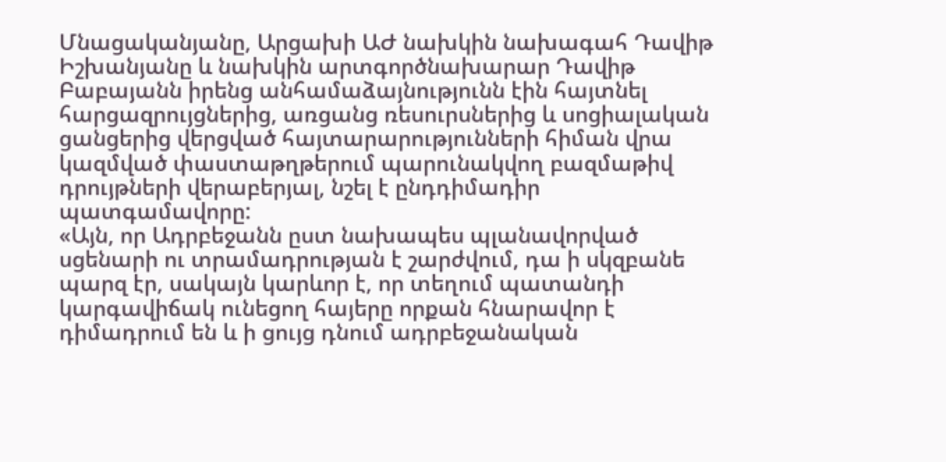Մնացականյանը, Արցախի ԱԺ նախկին նախագահ Դավիթ Իշխանյանը և նախկին արտգործնախարար Դավիթ Բաբայանն իրենց անհամաձայնությունն էին հայտնել հարցազրույցներից, առցանց ռեսուրսներից և սոցիալական ցանցերից վերցված հայտարարությունների հիման վրա կազմված փաստաթղթերում պարունակվող բազմաթիվ դրույթների վերաբերյալ, նշել է ընդդիմադիր պատգամավորը:
«Այն, որ Ադրբեջանն ըստ նախապես պլանավորված սցենարի ու տրամադրության է շարժվում, դա ի սկզբանե պարզ էր, սակայն կարևոր է, որ տեղում պատանդի կարգավիճակ ունեցող հայերը որքան հնարավոր է դիմադրում են և ի ցույց դնում ադրբեջանական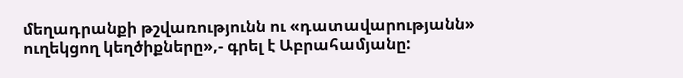մեղադրանքի թշվառությունն ու «դատավարությանն» ուղեկցող կեղծիքները»,- գրել է Աբրահամյանը: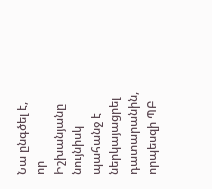Նա ընգծել է, որ Իշխանյանը նույնիսկ պահանջ է ներկայացրել դատարանին, որպեսզի ՊԲ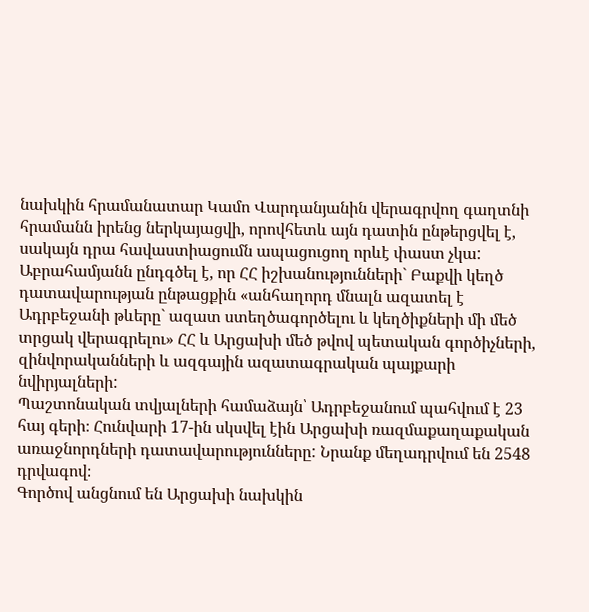նախկին հրամանատար Կամո Վարդանյանին վերագրվող գաղտնի հրամանն իրենց ներկայացվի, որովհետև այն դատին ընթերցվել է, սակայն դրա հավաստիացումն ապացուցող որևէ փաստ չկա:
Աբրահամյանն ընդգծել է, որ ՀՀ իշխանությունների` Բաքվի կեղծ դատավարության ընթացքին «անհաղորդ մնալն ազատել է Ադրբեջանի թևերը` ազատ ստեղծագործելու և կեղծիքների մի մեծ տրցակ վերագրելու» ՀՀ և Արցախի մեծ թվով պետական գործիչների, զինվորականների և ազգային ազատագրական պայքարի նվիրյալների:
Պաշտոնական տվյալների համաձայն՝ Ադրբեջանում պահվում է 23 հայ գերի։ Հունվարի 17-ին սկսվել էին Արցախի ռազմաքաղաքական առաջնորդների դատավարությունները: Նրանք մեղադրվում են 2548 դրվագով։
Գործով անցնում են Արցախի նախկին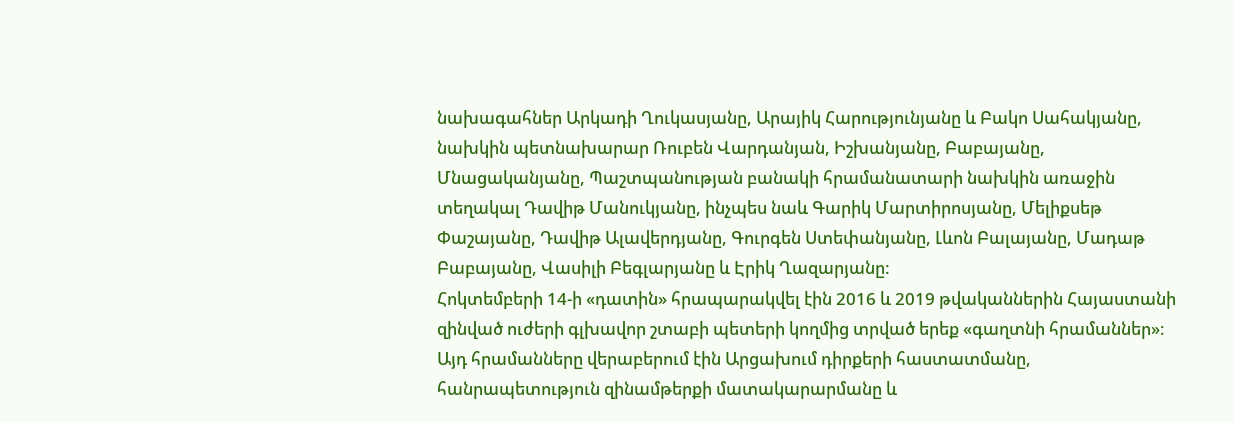նախագահներ Արկադի Ղուկասյանը, Արայիկ Հարությունյանը և Բակո Սահակյանը, նախկին պետնախարար Ռուբեն Վարդանյան, Իշխանյանը, Բաբայանը, Մնացականյանը, Պաշտպանության բանակի հրամանատարի նախկին առաջին տեղակալ Դավիթ Մանուկյանը, ինչպես նաև Գարիկ Մարտիրոսյանը, Մելիքսեթ Փաշայանը, Դավիթ Ալավերդյանը, Գուրգեն Ստեփանյանը, Լևոն Բալայանը, Մադաթ Բաբայանը, Վասիլի Բեգլարյանը և Էրիկ Ղազարյանը:
Հոկտեմբերի 14-ի «դատին» հրապարակվել էին 2016 և 2019 թվականներին Հայաստանի զինված ուժերի գլխավոր շտաբի պետերի կողմից տրված երեք «գաղտնի հրամաններ»։ Այդ հրամանները վերաբերում էին Արցախում դիրքերի հաստատմանը, հանրապետություն զինամթերքի մատակարարմանը և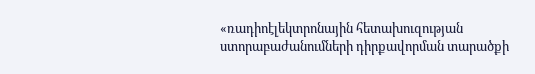«ռադիոէլեկտրոնային հետախուզության ստորաբաժանումների դիրքավորման տարածքի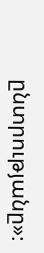ընտրությանը»։